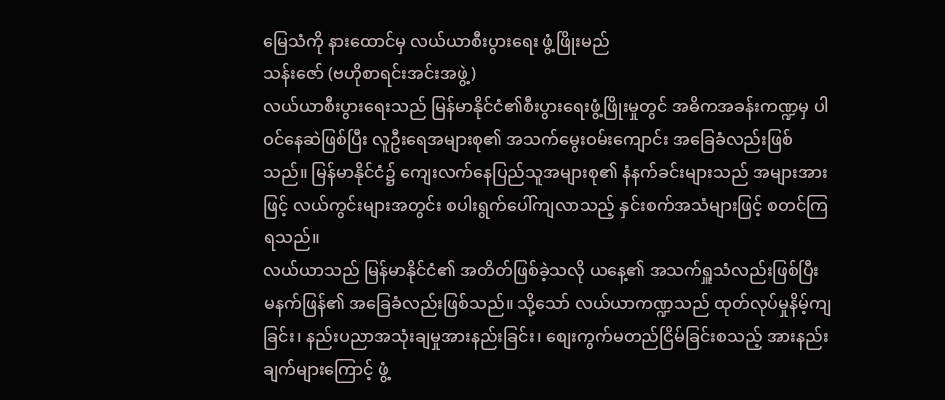မြေသံကို နားထောင်မှ လယ်ယာစီးပွားရေး ဖွံ့ဖြိုးမည်
သန်းဇော် (ဗဟိုစာရင်းအင်းအဖွဲ့)
လယ်ယာစီးပွားရေးသည် မြန်မာနိုင်ငံ၏စီးပွားရေးဖွံ့ဖြိုးမှုတွင် အဓိကအခန်းကဏ္ဍမှ ပါဝင်နေဆဲဖြစ်ပြီး လူဦးရေအများစု၏ အသက်မွေးဝမ်းကျောင်း အခြေခံလည်းဖြစ်သည်။ မြန်မာနိုင်ငံ၌ ကျေးလက်နေပြည်သူအများစု၏ နံနက်ခင်းများသည် အများအားဖြင့် လယ်ကွင်းများအတွင်း စပါးရွက်ပေါ်ကျလာသည့် နှင်းစက်အသံများဖြင့် စတင်ကြရသည်။
လယ်ယာသည် မြန်မာနိုင်ငံ၏ အတိတ်ဖြစ်ခဲ့သလို ယနေ့၏ အသက်ရှူသံလည်းဖြစ်ပြီး မနက်ဖြန်၏ အခြေခံလည်းဖြစ်သည်။ သို့သော် လယ်ယာကဏ္ဍသည် ထုတ်လုပ်မှုနိမ့်ကျခြင်း၊ နည်းပညာအသုံးချမှုအားနည်းခြင်း၊ စျေးကွက်မတည်ငြိမ်ခြင်းစသည့် အားနည်းချက်များကြောင့် ဖွံ့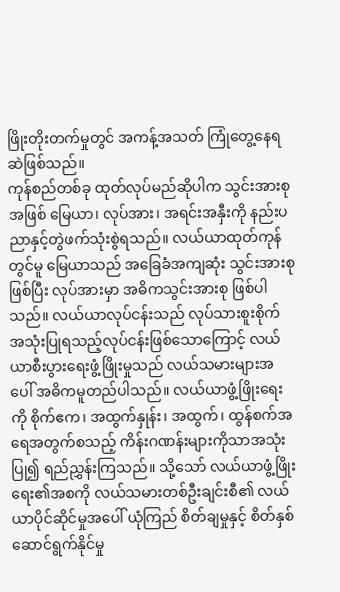ဖြိုးတိုးတက်မှုတွင် အကန့်အသတ် ကြုံတွေ့နေရဆဲဖြစ်သည်။
ကုန်စည်တစ်ခု ထုတ်လုပ်မည်ဆိုပါက သွင်းအားစုအဖြစ် မြေယာ၊ လုပ်အား၊ အရင်းအနှီးကို နည်းပညာနှင့်တွဲဖက်သုံးစွဲရသည်။ လယ်ယာထုတ်ကုန်တွင်မူ မြေယာသည် အခြေခံအကျဆုံး သွင်းအားစုဖြစ်ပြီး လုပ်အားမှာ အဓိကသွင်းအားစု ဖြစ်ပါသည်။ လယ်ယာလုပ်ငန်းသည် လုပ်သားစူးစိုက် အသုံးပြုရသည့်လုပ်ငန်းဖြစ်သောကြောင့် လယ်ယာစီးပွားရေးဖွံ့ဖြိုးမှုသည် လယ်သမားများအပေါ် အဓိကမူတည်ပါသည်။ လယ်ယာဖွံ့ဖြိုးရေးကို စိုက်ဧက၊ အထွက်နှုန်း၊ အထွက်၊ ထွန်စက်အရေအတွက်စသည့် ကိန်းဂဏန်းများကိုသာအသုံးပြု၍ ရည်ညွှန်းကြသည်။ သို့သော် လယ်ယာဖွံ့ဖြိုးရေး၏အစကို လယ်သမားတစ်ဦးချင်းစီ၏ လယ်ယာပိုင်ဆိုင်မှုအပေါ် ယုံကြည် စိတ်ချမှုနှင့် စိတ်နှစ်ဆောင်ရွက်နိုင်မှု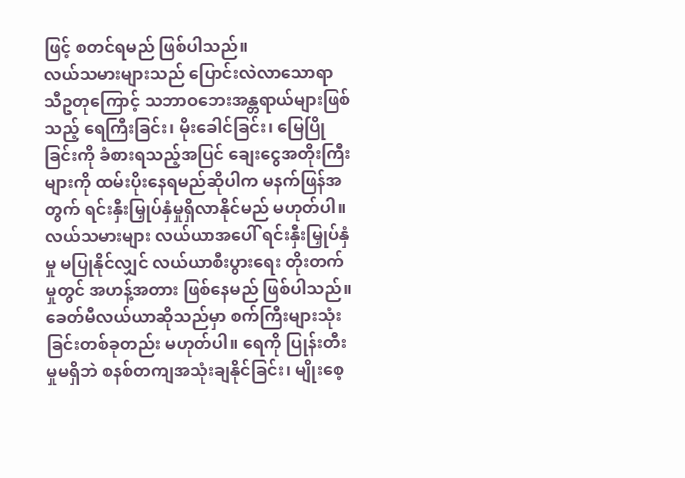ဖြင့် စတင်ရမည် ဖြစ်ပါသည်။
လယ်သမားများသည် ပြောင်းလဲလာသောရာသီဥတုကြောင့် သဘာဝဘေးအန္တရာယ်များဖြစ်သည့် ရေကြီးခြင်း၊ မိုးခေါင်ခြင်း၊ မြေပြိုခြင်းကို ခံစားရသည့်အပြင် ချေးငွေအတိုးကြီးများကို ထမ်းပိုးနေရမည်ဆိုပါက မနက်ဖြန်အတွက် ရင်းနှီးမြှုပ်နှံမှုရှိလာနိုင်မည် မဟုတ်ပါ။ လယ်သမားများ လယ်ယာအပေါ် ရင်းနှီးမြှုပ်နှံမှု မပြုနိုင်လျှင် လယ်ယာစီးပွားရေး တိုးတက်မှုတွင် အဟန့်အတား ဖြစ်နေမည် ဖြစ်ပါသည်။
ခေတ်မီလယ်ယာဆိုသည်မှာ စက်ကြီးများသုံးခြင်းတစ်ခုတည်း မဟုတ်ပါ။ ရေကို ပြုန်းတီးမှုမရှိဘဲ စနစ်တကျအသုံးချနိုင်ခြင်း၊ မျိုးစေ့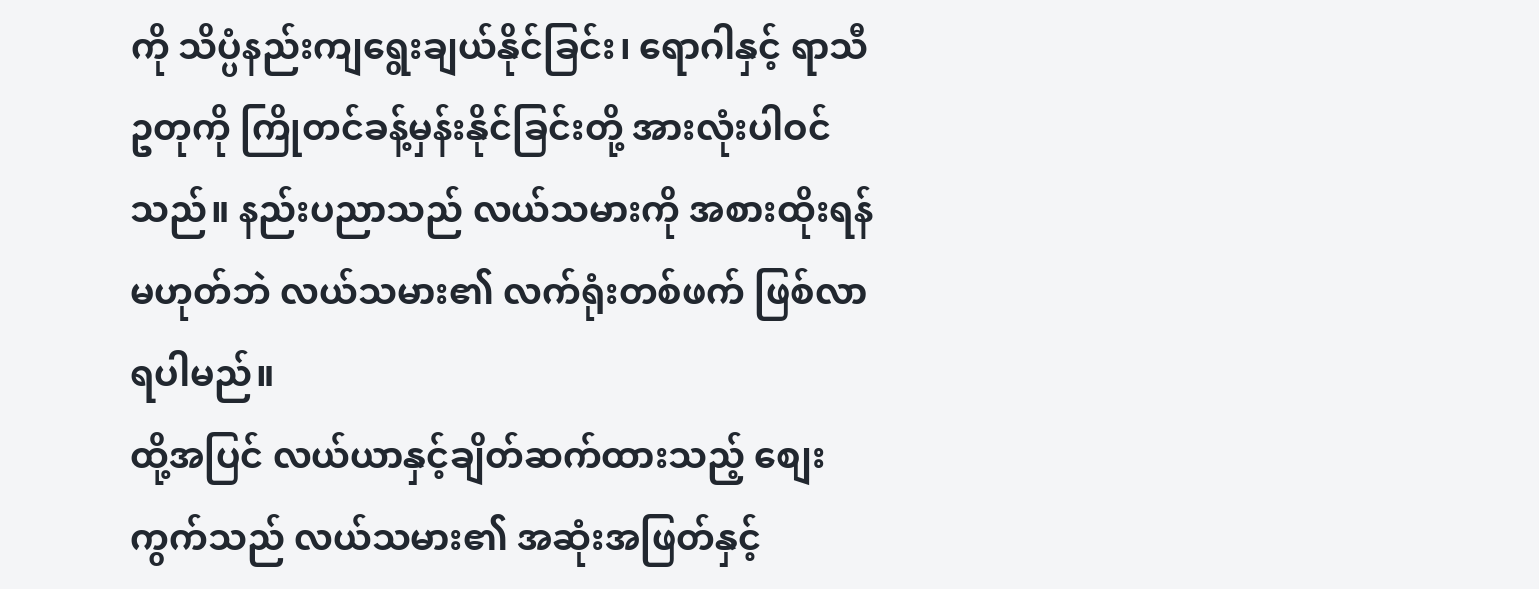ကို သိပ္ပံနည်းကျရွေးချယ်နိုင်ခြင်း၊ ရောဂါနှင့် ရာသီဥတုကို ကြိုတင်ခန့်မှန်းနိုင်ခြင်းတို့ အားလုံးပါဝင်သည်။ နည်းပညာသည် လယ်သမားကို အစားထိုးရန်မဟုတ်ဘဲ လယ်သမား၏ လက်ရုံးတစ်ဖက် ဖြစ်လာရပါမည်။
ထို့အပြင် လယ်ယာနှင့်ချိတ်ဆက်ထားသည့် စျေးကွက်သည် လယ်သမား၏ အဆုံးအဖြတ်နှင့်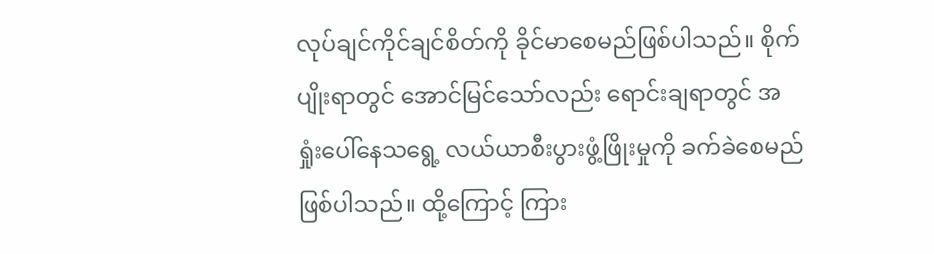လုပ်ချင်ကိုင်ချင်စိတ်ကို ခိုင်မာစေမည်ဖြစ်ပါသည်။ စိုက်ပျိုးရာတွင် အောင်မြင်သော်လည်း ရောင်းချရာတွင် အရှုံးပေါ်နေသရွေ့ လယ်ယာစီးပွားဖွံ့ဖြိုးမှုကို ခက်ခဲစေမည်ဖြစ်ပါသည်။ ထို့ကြောင့် ကြား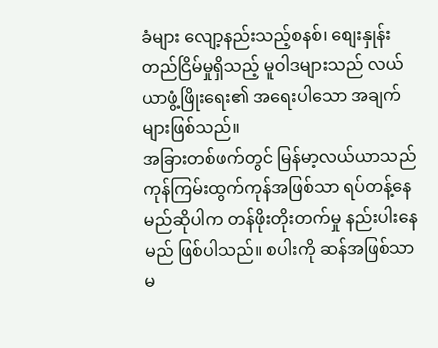ခံများ လျော့နည်းသည့်စနစ်၊ စျေးနှုန်းတည်ငြိမ်မှုရှိသည့် မူဝါဒများသည် လယ်ယာဖွံ့ဖြိုးရေး၏ အရေးပါသော အချက်များဖြစ်သည်။
အခြားတစ်ဖက်တွင် မြန်မာ့လယ်ယာသည် ကုန်ကြမ်းထွက်ကုန်အဖြစ်သာ ရပ်တန့်နေမည်ဆိုပါက တန်ဖိုးတိုးတက်မှု နည်းပါးနေမည် ဖြစ်ပါသည်။ စပါးကို ဆန်အဖြစ်သာ မ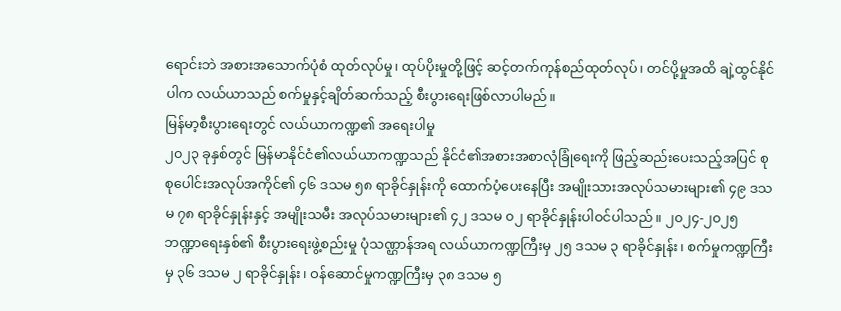ရောင်းဘဲ အစားအသောက်ပုံစံ ထုတ်လုပ်မှု၊ ထုပ်ပိုးမှုတို့ဖြင့် ဆင့်တက်ကုန်စည်ထုတ်လုပ်၊ တင်ပို့မှုအထိ ချဲ့ထွင်နိုင်ပါက လယ်ယာသည် စက်မှုနှင့်ချိတ်ဆက်သည့် စီးပွားရေးဖြစ်လာပါမည်။
မြန်မာ့စီးပွားရေးတွင် လယ်ယာကဏ္ဍ၏ အရေးပါမှု
၂၀၂၃ ခုနှစ်တွင် မြန်မာနိုင်ငံ၏လယ်ယာကဏ္ဍသည် နိုင်ငံ၏အစားအစာလုံခြုံရေးကို ဖြည့်ဆည်းပေးသည့်အပြင် စုစုပေါင်းအလုပ်အကိုင်၏ ၄၆ ဒသမ ၅၈ ရာခိုင်နှုန်းကို ထောက်ပံ့ပေးနေပြီး အမျိုးသားအလုပ်သမားများ၏ ၄၉ ဒသမ ၇၈ ရာခိုင်နှုန်းနှင့် အမျိုးသမီး အလုပ်သမားများ၏ ၄၂ ဒသမ ၀၂ ရာခိုင်နှုန်းပါဝင်ပါသည်။ ၂၀၂၄-၂၀၂၅ ဘဏ္ဍာရေးနှစ်၏ စီးပွားရေးဖွဲ့စည်းမှု ပုံသဏ္ဌာန်အရ လယ်ယာကဏ္ဍကြီးမှ ၂၅ ဒသမ ၃ ရာခိုင်နှုန်း၊ စက်မှုကဏ္ဍကြီးမှ ၃၆ ဒသမ ၂ ရာခိုင်နှုန်း၊ ဝန်ဆောင်မှုကဏ္ဍကြီးမှ ၃၈ ဒသမ ၅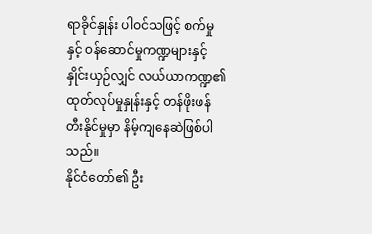ရာခိုင်နှုန်း ပါဝင်သဖြင့် စက်မှုနှင့် ဝန်ဆောင်မှုကဏ္ဍများနှင့် နှိုင်းယှဉ်လျှင် လယ်ယာကဏ္ဍ၏ ထုတ်လုပ်မှုနှုန်းနှင့် တန်ဖိုးဖန်တီးနိုင်မှုမှာ နိမ့်ကျနေဆဲဖြစ်ပါသည်။
နိုင်ငံတော်၏ ဦး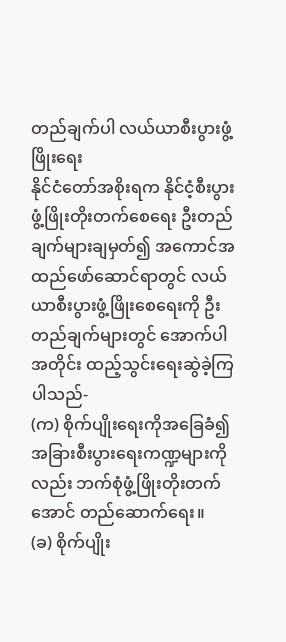တည်ချက်ပါ လယ်ယာစီးပွားဖွံ့ဖြိုးရေး
နိုင်ငံတော်အစိုးရက နိုင်ငံ့စီးပွားဖွံ့ဖြိုးတိုးတက်စေရေး ဦးတည်ချက်များချမှတ်၍ အကောင်အထည်ဖော်ဆောင်ရာတွင် လယ်ယာစီးပွားဖွံ့ဖြိုးစေရေးကို ဦးတည်ချက်များတွင် အောက်ပါအတိုင်း ထည့်သွင်းရေးဆွဲခဲ့ကြပါသည်-
(က) စိုက်ပျိုးရေးကိုအခြေခံ၍ အခြားစီးပွားရေးကဏ္ဍများကိုလည်း ဘက်စုံဖွံ့ဖြိုးတိုးတက်အောင် တည်ဆောက်ရေး။
(ခ) စိုက်ပျိုး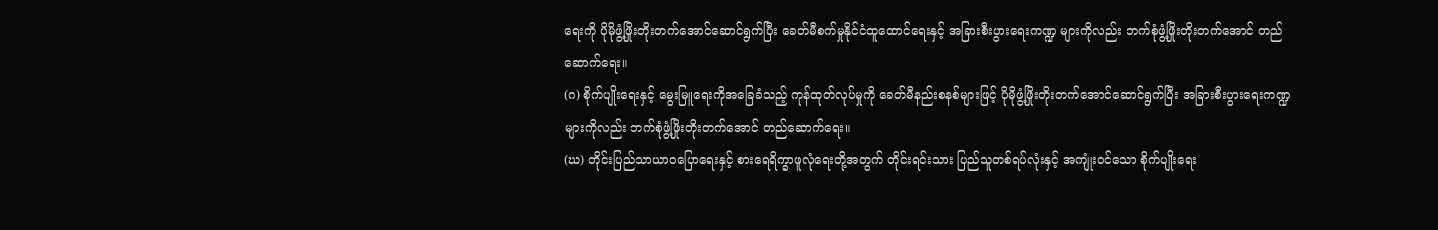ရေးကို ပိုမိုဖွံ့ဖြိုးတိုးတက်အောင်ဆောင်ရွက်ပြီး ခေတ်မီစက်မှုနိုင်ငံထူထောင်ရေးနှင့် အခြားစီးပွားရေးကဏ္ဍ များကိုလည်း ဘက်စုံဖွံ့ဖြိုးတိုးတက်အောင် တည်ဆောက်ရေး။
(ဂ) စိုက်ပျိုးရေးနှင့် မွေးမြူရေးကိုအခြေခံသည့် ကုန်ထုတ်လုပ်မှုကို ခေတ်မီနည်းစနစ်များဖြင့် ပိုမိုဖွံ့ဖြိုးတိုးတက်အောင်ဆောင်ရွက်ပြီး အခြားစီးပွားရေးကဏ္ဍများကိုလည်း ဘက်စုံဖွံ့ဖြိုးတိုးတက်အောင် တည်ဆောက်ရေး။
(ဃ) တိုင်းပြည်သာယာဝပြောရေးနှင့် စားရေရိက္ခာဖူလုံရေးတို့အတွက် တိုင်းရင်းသား ပြည်သူတစ်ရပ်လုံးနှင့် အကျုံးဝင်သော စိုက်ပျိုးရေး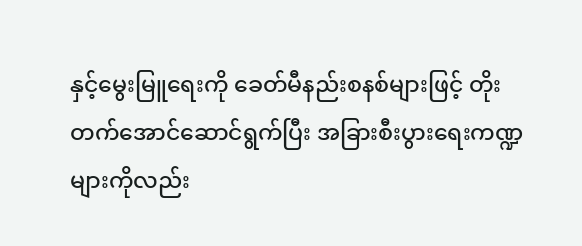နှင့်မွေးမြူရေးကို ခေတ်မီနည်းစနစ်များဖြင့် တိုးတက်အောင်ဆောင်ရွက်ပြီး အခြားစီးပွားရေးကဏ္ဍများကိုလည်း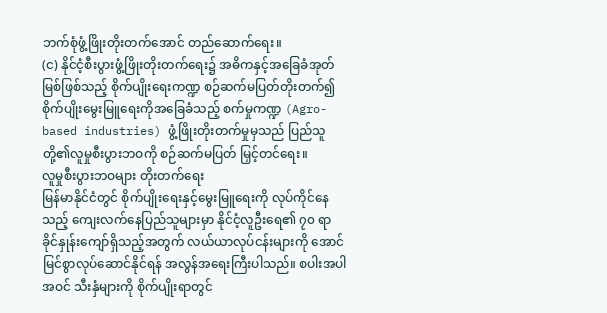ဘက်စုံဖွံ့ဖြိုးတိုးတက်အောင် တည်ဆောက်ရေး။
(င) နိုင်ငံ့စီးပွားဖွံ့ဖြိုးတိုးတက်ရေး၌ အဓိကနှင့်အခြေခံအုတ်မြစ်ဖြစ်သည့် စိုက်ပျိုးရေးကဏ္ဍ စဉ်ဆက်မပြတ်တိုးတက်၍ စိုက်ပျိုးမွေးမြူရေးကိုအခြေခံသည့် စက်မှုကဏ္ဍ (Agro-based industries) ဖွံ့ဖြိုးတိုးတက်မှုမှသည် ပြည်သူတို့၏လူမှုစီးပွားဘဝကို စဉ်ဆက်မပြတ် မြှင့်တင်ရေး။
လူမှုစီးပွားဘဝများ တိုးတက်ရေး
မြန်မာနိုင်ငံတွင် စိုက်ပျိုးရေးနှင့်မွေးမြူရေးကို လုပ်ကိုင်နေသည့် ကျေးလက်နေပြည်သူများမှာ နိုင်ငံ့လူဦးရေ၏ ၇၀ ရာခိုင်နှုန်းကျော်ရှိသည့်အတွက် လယ်ယာလုပ်ငန်းများကို အောင်မြင်စွာလုပ်ဆောင်နိုင်ရန် အလွန်အရေးကြီးပါသည်။ စပါးအပါအဝင် သီးနှံများကို စိုက်ပျိုးရာတွင်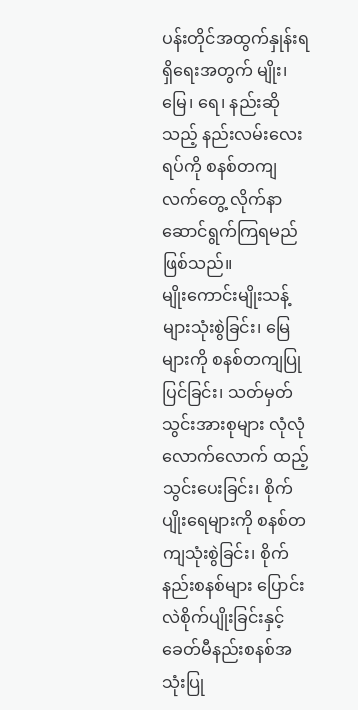ပန်းတိုင်အထွက်နှုန်းရရှိရေးအတွက် မျိုး၊ မြေ၊ ရေ၊ နည်းဆိုသည့် နည်းလမ်းလေးရပ်ကို စနစ်တကျလက်တွေ့ လိုက်နာဆောင်ရွက်ကြရမည်ဖြစ်သည်။
မျိုးကောင်းမျိုးသန့်များသုံးစွဲခြင်း၊ မြေများကို စနစ်တကျပြုပြင်ခြင်း၊ သတ်မှတ်သွင်းအားစုများ လုံလုံလောက်လောက် ထည့်သွင်းပေးခြင်း၊ စိုက်ပျိုးရေများကို စနစ်တကျသုံးစွဲခြင်း၊ စိုက်နည်းစနစ်များ ပြောင်းလဲစိုက်ပျိုးခြင်းနှင့် ခေတ်မီနည်းစနစ်အသုံးပြု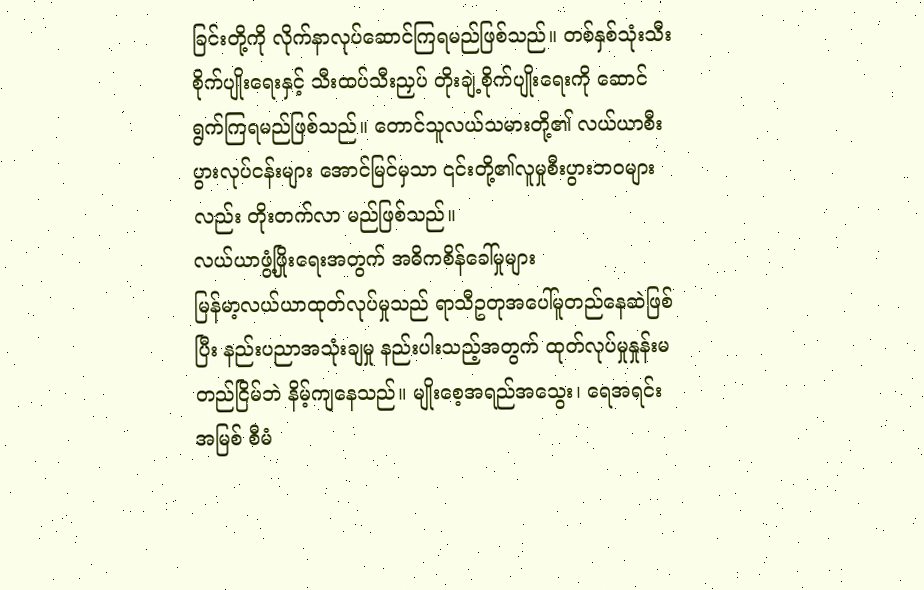ခြင်းတို့ကို လိုက်နာလုပ်ဆောင်ကြရမည်ဖြစ်သည်။ တစ်နှစ်သုံးသီး စိုက်ပျိုးရေးနှင့် သီးထပ်သီးညှပ် တိုးချဲ့စိုက်ပျိုးရေးကို ဆောင်ရွက်ကြရမည်ဖြစ်သည်။ တောင်သူလယ်သမားတို့၏ လယ်ယာစီးပွားလုပ်ငန်းများ အောင်မြင်မှသာ ၎င်းတို့၏လူမှုစီးပွားဘဝများလည်း တိုးတက်လာ မည်ဖြစ်သည်။
လယ်ယာဖွံ့ဖြိုးရေးအတွက် အဓိကစိန်ခေါ်မှုများ
မြန်မာ့လယ်ယာထုတ်လုပ်မှုသည် ရာသီဥတုအပေါ်မူတည်နေဆဲဖြစ်ပြီး နည်းပညာအသုံးချမှု နည်းပါးသည့်အတွက် ထုတ်လုပ်မှုနှုန်းမတည်ငြိမ်ဘဲ နိမ့်ကျနေသည်။ မျိုးစေ့အရည်အသွေး၊ ရေအရင်းအမြစ် စီမံ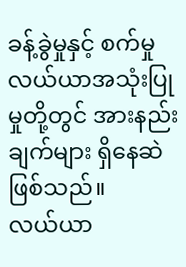ခန့်ခွဲမှုနှင့် စက်မှုလယ်ယာအသုံးပြုမှုတို့တွင် အားနည်းချက်များ ရှိနေဆဲဖြစ်သည်။
လယ်ယာ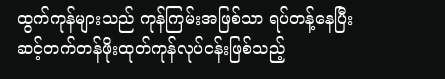ထွက်ကုန်များသည် ကုန်ကြမ်းအဖြစ်သာ ရပ်တန့်နေပြီး ဆင့်တက်တန်ဖိုးထုတ်ကုန်လုပ်ငန်းဖြစ်သည့်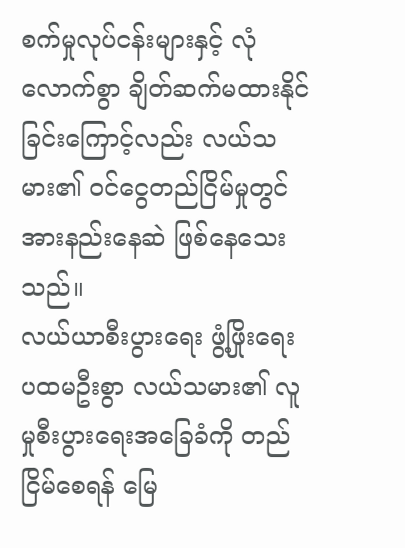စက်မှုလုပ်ငန်းများနှင့် လုံလောက်စွာ ချိတ်ဆက်မထားနိုင်ခြင်းကြောင့်လည်း လယ်သမား၏ ဝင်ငွေတည်ငြိမ်မှုတွင် အားနည်းနေဆဲ ဖြစ်နေသေးသည်။
လယ်ယာစီးပွားရေး ဖွံ့ဖြိုးရေး
ပထမဦးစွာ လယ်သမား၏ လူမှုစီးပွားရေးအခြေခံကို တည်ငြိမ်စေရန် မြေ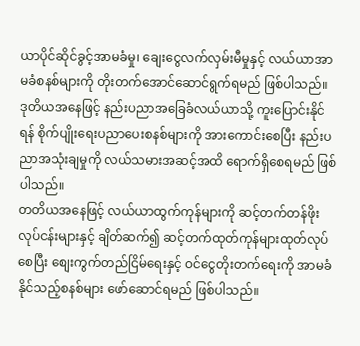ယာပိုင်ဆိုင်ခွင့်အာမခံမှု၊ ချေးငွေလက်လှမ်းမီမှုနှင့် လယ်ယာအာမခံစနစ်များကို တိုးတက်အောင်ဆောင်ရွက်ရမည် ဖြစ်ပါသည်။
ဒုတိယအနေဖြင့် နည်းပညာအခြေခံလယ်ယာသို့ ကူးပြောင်းနိုင်ရန် စိုက်ပျိုးရေးပညာပေးစနစ်များကို အားကောင်းစေပြီး နည်းပညာအသုံးချမှုကို လယ်သမားအဆင့်အထိ ရောက်ရှိစေရမည် ဖြစ်ပါသည်။
တတိယအနေဖြင့် လယ်ယာထွက်ကုန်များကို ဆင့်တက်တန်ဖိုးလုပ်ငန်းများနှင့် ချိတ်ဆက်၍ ဆင့်တက်ထုတ်ကုန်များထုတ်လုပ်စေပြီး စျေးကွက်တည်ငြိမ်ရေးနှင့် ဝင်ငွေတိုးတက်ရေးကို အာမခံနိုင်သည့်စနစ်များ ဖော်ဆောင်ရမည် ဖြစ်ပါသည်။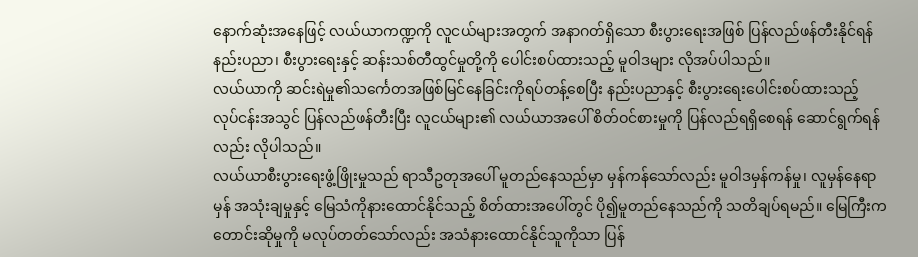နောက်ဆုံးအနေဖြင့် လယ်ယာကဏ္ဍကို လူငယ်များအတွက် အနာဂတ်ရှိသော စီးပွားရေးအဖြစ် ပြန်လည်ဖန်တီးနိုင်ရန် နည်းပညာ၊ စီးပွားရေးနှင့် ဆန်းသစ်တီထွင်မှုတို့ကို ပေါင်းစပ်ထားသည့် မူဝါဒများ လိုအပ်ပါသည်။
လယ်ယာကို ဆင်းရဲမှု၏သင်္ကေတအဖြစ်မြင်နေခြင်းကိုရပ်တန့်စေပြီး နည်းပညာနှင့် စီးပွားရေးပေါင်းစပ်ထားသည့် လုပ်ငန်းအသွင် ပြန်လည်ဖန်တီးပြီး လူငယ်များ၏ လယ်ယာအပေါ် စိတ်ဝင်စားမှုကို ပြန်လည်ရရှိစေရန် ဆောင်ရွက်ရန်လည်း လိုပါသည်။
လယ်ယာစီးပွားရေးဖွံ့ဖြိုးမှုသည် ရာသီဥတုအပေါ် မူတည်နေသည်မှာ မှန်ကန်သော်လည်း မူဝါဒမှန်ကန်မှု၊ လူမှန်နေရာမှန် အသုံးချမှုနှင့် မြေသံကိုနားထောင်နိုင်သည့် စိတ်ထားအပေါ်တွင် ပို၍မူတည်နေသည်ကို သတိချပ်ရမည်။ မြေကြီးက တောင်းဆိုမှုကို မလုပ်တတ်သော်လည်း အသံနားထောင်နိုင်သူကိုသာ ပြန်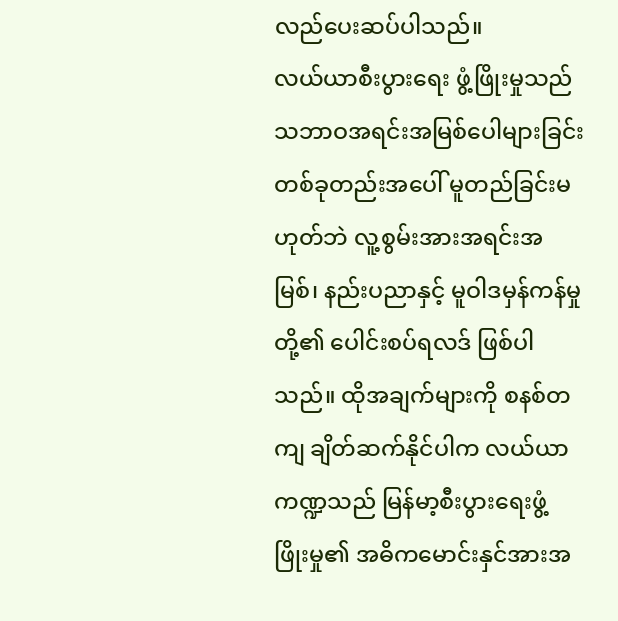လည်ပေးဆပ်ပါသည်။
လယ်ယာစီးပွားရေး ဖွံ့ဖြိုးမှုသည် သဘာဝအရင်းအမြစ်ပေါများခြင်း တစ်ခုတည်းအပေါ် မူတည်ခြင်းမဟုတ်ဘဲ လူ့စွမ်းအားအရင်းအမြစ်၊ နည်းပညာနှင့် မူဝါဒမှန်ကန်မှုတို့၏ ပေါင်းစပ်ရလဒ် ဖြစ်ပါသည်။ ထိုအချက်များကို စနစ်တကျ ချိတ်ဆက်နိုင်ပါက လယ်ယာကဏ္ဍသည် မြန်မာ့စီးပွားရေးဖွံ့ဖြိုးမှု၏ အဓိကမောင်းနှင်အားအ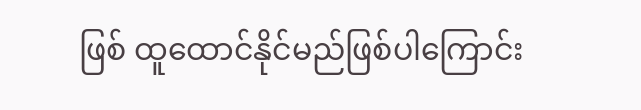ဖြစ် ထူထောင်နိုင်မည်ဖြစ်ပါကြောင်း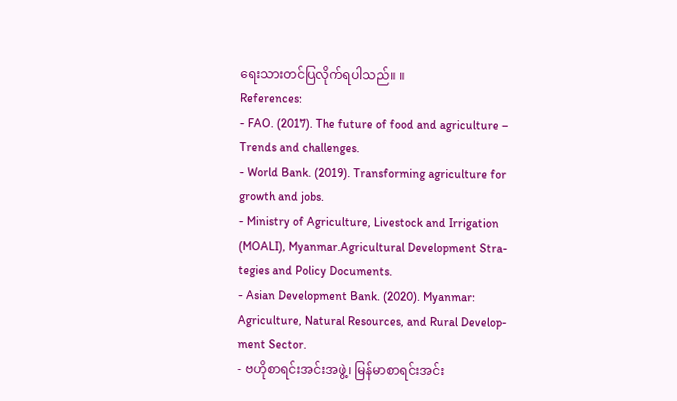ရေးသားတင်ပြလိုက်ရပါသည်။ ။
References:
- FAO. (2017). The future of food and agriculture – Trends and challenges.
- World Bank. (2019). Transforming agriculture for growth and jobs.
- Ministry of Agriculture, Livestock and Irrigation (MOALI), Myanmar.Agricultural Development Stra-tegies and Policy Documents.
- Asian Development Bank. (2020). Myanmar: Agriculture, Natural Resources, and Rural Develop-ment Sector.
- ဗဟိုစာရင်းအင်းအဖွဲ့၊ မြန်မာစာရင်းအင်း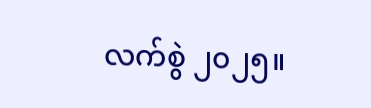လက်စွဲ ၂၀၂၅။